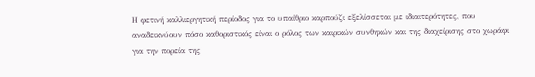Η φετινή καλλιεργητική περίοδος για το υπαίθριο καρπούζι εξελίσσεται με ιδιαιτερότητες, που αναδεικνύουν πόσο καθοριστικός είναι ο ρόλος των καιρικών συνθηκών και της διαχείρισης στο χωράφι για την πορεία της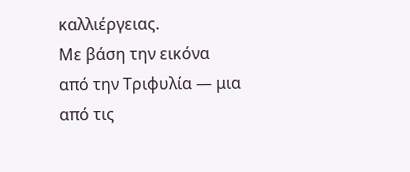καλλιέργειας.
Με βάση την εικόνα από την Τριφυλία — μια από τις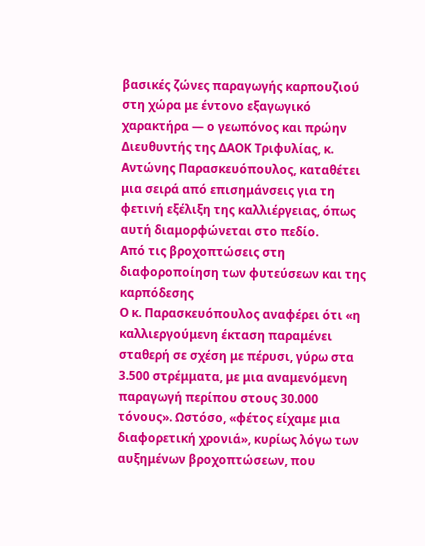βασικές ζώνες παραγωγής καρπουζιού στη χώρα με έντονο εξαγωγικό χαρακτήρα — ο γεωπόνος και πρώην Διευθυντής της ΔΑΟΚ Τριφυλίας, κ. Αντώνης Παρασκευόπουλος, καταθέτει μια σειρά από επισημάνσεις για τη φετινή εξέλιξη της καλλιέργειας, όπως αυτή διαμορφώνεται στο πεδίο.
Από τις βροχοπτώσεις στη διαφοροποίηση των φυτεύσεων και της καρπόδεσης
Ο κ. Παρασκευόπουλος αναφέρει ότι «η καλλιεργούμενη έκταση παραμένει σταθερή σε σχέση με πέρυσι, γύρω στα 3.500 στρέμματα, με μια αναμενόμενη παραγωγή περίπου στους 30.000 τόνους». Ωστόσο, «φέτος είχαμε μια διαφορετική χρονιά», κυρίως λόγω των αυξημένων βροχοπτώσεων, που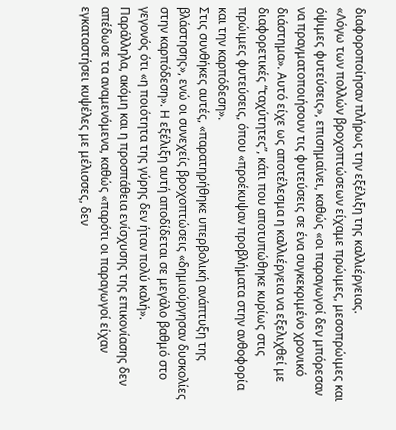διαφοροποίησαν πλήρως την εξέλιξη της καλλιέργειας.
«Λόγω των πολλών βροχοπτώσεων είχαμε πρώιμες, μεσοπρώιμες και όψιμες φυτεύσεις», επισημαίνει, καθώς «οι παραγωγοί δεν μπόρεσαν να πραγματοποιήσουν τις φυτεύσεις σε ένα συγκεκριμένο χρονικό διάστημα». Αυτό είχε ως αποτέλεσμα η καλλιέργεια να εξελιχθεί με διαφορετικές “ταχύτητες”, κάτι που αποτυπώθηκε κυρίως στις πρώιμες φυτεύσεις, όπου «προέκυψαν προβλήματα στην ανθοφορία και την καρπόδεση».
Στις συνθήκες αυτές, «παρατηρήθηκε υπερβολική ανάπτυξη της βλάστησης», ενώ οι συνεχείς βροχοπτώσεις «δημιούργησαν δυσκολίες στην καρπόδεση». Η εξέλιξη αυτή αποδίδεται σε μεγάλο βαθμό στο γεγονός ότι «η ποιότητα της γύρης δεν ήταν πολύ καλή».
Παράλληλα, ακόμη και η προσπάθεια ενίσχυσης της επικονίασης δεν απέδωσε τα αναμενόμενα, καθώς «παρότι οι παραγωγοί είχαν εγκαταστήσει κυψέλες με μέλισσες, δεν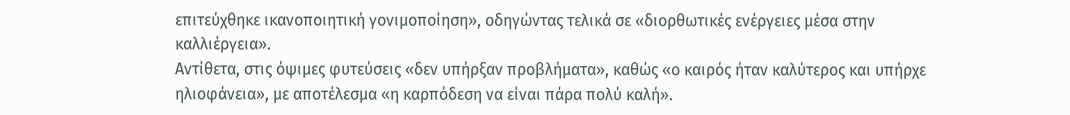επιτεύχθηκε ικανοποιητική γονιμοποίηση», οδηγώντας τελικά σε «διορθωτικές ενέργειες μέσα στην καλλιέργεια».
Αντίθετα, στις όψιμες φυτεύσεις «δεν υπήρξαν προβλήματα», καθώς «ο καιρός ήταν καλύτερος και υπήρχε ηλιοφάνεια», με αποτέλεσμα «η καρπόδεση να είναι πάρα πολύ καλή».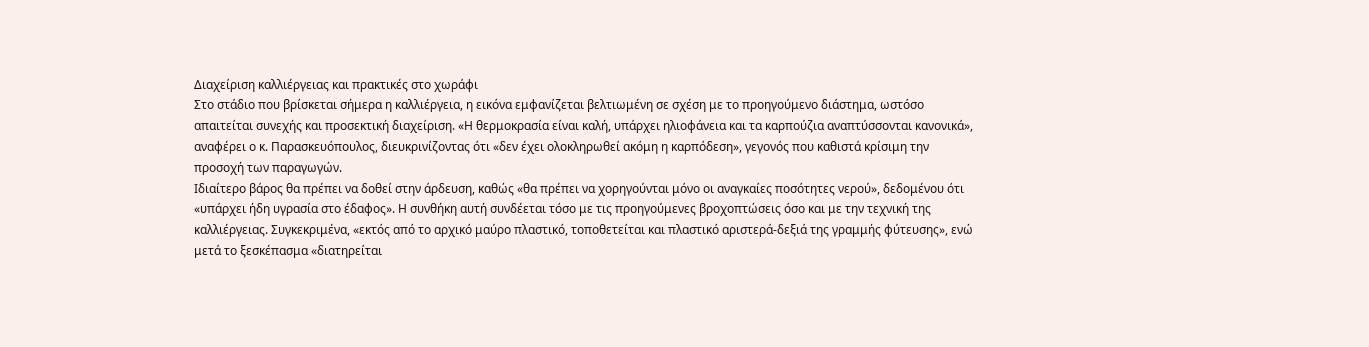Διαχείριση καλλιέργειας και πρακτικές στο χωράφι
Στο στάδιο που βρίσκεται σήμερα η καλλιέργεια, η εικόνα εμφανίζεται βελτιωμένη σε σχέση με το προηγούμενο διάστημα, ωστόσο απαιτείται συνεχής και προσεκτική διαχείριση. «Η θερμοκρασία είναι καλή, υπάρχει ηλιοφάνεια και τα καρπούζια αναπτύσσονται κανονικά», αναφέρει ο κ. Παρασκευόπουλος, διευκρινίζοντας ότι «δεν έχει ολοκληρωθεί ακόμη η καρπόδεση», γεγονός που καθιστά κρίσιμη την προσοχή των παραγωγών.
Ιδιαίτερο βάρος θα πρέπει να δοθεί στην άρδευση, καθώς «θα πρέπει να χορηγούνται μόνο οι αναγκαίες ποσότητες νερού», δεδομένου ότι «υπάρχει ήδη υγρασία στο έδαφος». Η συνθήκη αυτή συνδέεται τόσο με τις προηγούμενες βροχοπτώσεις όσο και με την τεχνική της καλλιέργειας. Συγκεκριμένα, «εκτός από το αρχικό μαύρο πλαστικό, τοποθετείται και πλαστικό αριστερά-δεξιά της γραμμής φύτευσης», ενώ μετά το ξεσκέπασμα «διατηρείται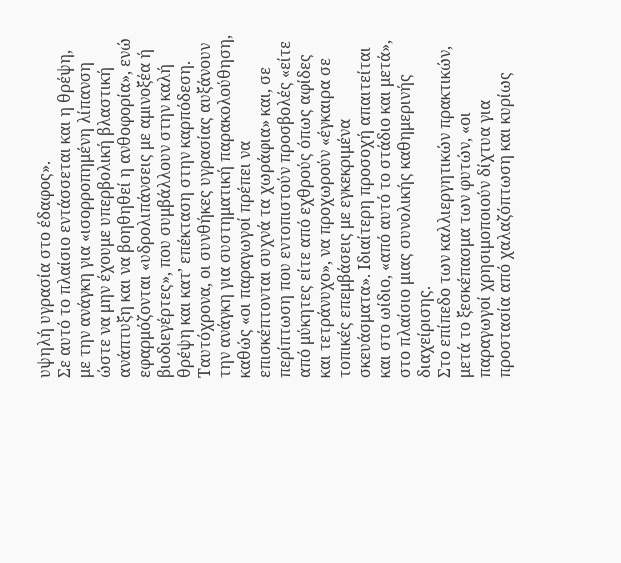υψηλή υγρασία στο έδαφος».
Σε αυτό το πλαίσιο εντάσσεται και η θρέψη, με την ανάγκη για «ισορροπημένη λίπανση ώστε να μην έχουμε υπερβολική βλαστική ανάπτυξη και να βοηθηθεί η ανθοφορία», ενώ εφαρμόζονται «υδρολιπάνσεις με αμινοξέα ή βιοδιεγέρτες», που συμβάλλουν στην καλή θρέψη και κατ’ επέκταση στην καρπόδεση.
Ταυτόχρονα, οι συνθήκες υγρασίας αυξάνουν την ανάγκη για συστηματική παρακολούθηση, καθώς «οι παραγωγοί πρέπει να επισκέπτονται συχνά τα χωράφια» και, σε περίπτωση που εντοπιστούν προσβολές «είτε από μύκητες είτε από εχθρούς όπως αφίδες και τετράνυχο», να προχωρούν «έγκαιρα σε τοπικές επεμβάσεις με εγκεκριμένα σκευάσματα». Ιδιαίτερη προσοχή απαιτείται και στο ωίδιο, «από αυτό το στάδιο και μετά», στο πλαίσιο μιας συνολικής καθημερινής διαχείρισης.
Στο επίπεδο των καλλιεργητικών πρακτικών, μετά το ξεσκέπασμα των φυτών, «οι παραγωγοί χρησιμοποιούν δίχτυα για προστασία από χαλαζόπτωση και κυρίως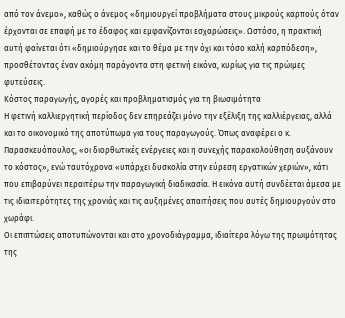από τον άνεμο», καθώς ο άνεμος «δημιουργεί προβλήματα στους μικρούς καρπούς όταν έρχονται σε επαφή με το έδαφος και εμφανίζονται εσχαρώσεις». Ωστόσο, η πρακτική αυτή φαίνεται ότι «δημιούργησε και το θέμα με την όχι και τόσο καλή καρπόδεση», προσθέτοντας έναν ακόμη παράγοντα στη φετινή εικόνα, κυρίως για τις πρώιμες φυτεύσεις.
Κόστος παραγωγής, αγορές και προβληματισμός για τη βιωσιμότητα
Η φετινή καλλιεργητική περίοδος δεν επηρεάζει μόνο την εξέλιξη της καλλιέργειας, αλλά και το οικονομικό της αποτύπωμα για τους παραγωγούς. Όπως αναφέρει ο κ. Παρασκευόπουλος, «οι διορθωτικές ενέργειες και η συνεχής παρακολούθηση αυξάνουν το κόστος», ενώ ταυτόχρονα «υπάρχει δυσκολία στην εύρεση εργατικών χεριών», κάτι που επιβαρύνει περαιτέρω την παραγωγική διαδικασία. Η εικόνα αυτή συνδέεται άμεσα με τις ιδιαιτερότητες της χρονιάς και τις αυξημένες απαιτήσεις που αυτές δημιουργούν στο χωράφι.
Οι επιπτώσεις αποτυπώνονται και στο χρονοδιάγραμμα, ιδιαίτερα λόγω της πρωιμότητας της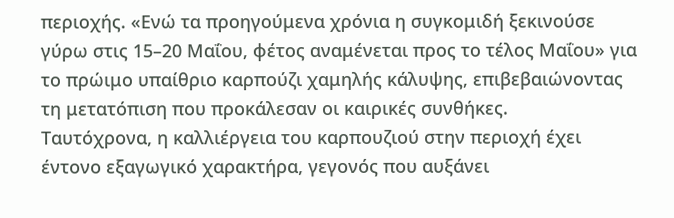περιοχής. «Ενώ τα προηγούμενα χρόνια η συγκομιδή ξεκινούσε γύρω στις 15–20 Μαΐου, φέτος αναμένεται προς το τέλος Μαΐου» για το πρώιμο υπαίθριο καρπούζι χαμηλής κάλυψης, επιβεβαιώνοντας τη μετατόπιση που προκάλεσαν οι καιρικές συνθήκες.
Ταυτόχρονα, η καλλιέργεια του καρπουζιού στην περιοχή έχει έντονο εξαγωγικό χαρακτήρα, γεγονός που αυξάνει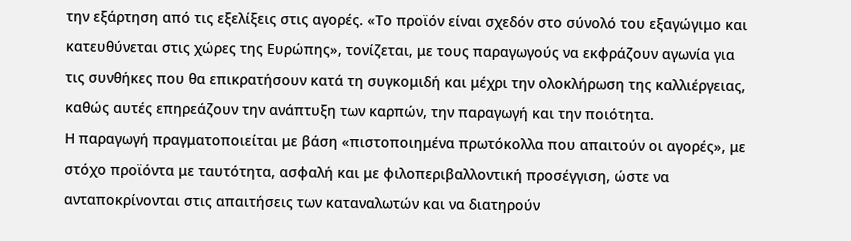την εξάρτηση από τις εξελίξεις στις αγορές. «Το προϊόν είναι σχεδόν στο σύνολό του εξαγώγιμο και κατευθύνεται στις χώρες της Ευρώπης», τονίζεται, με τους παραγωγούς να εκφράζουν αγωνία για τις συνθήκες που θα επικρατήσουν κατά τη συγκομιδή και μέχρι την ολοκλήρωση της καλλιέργειας, καθώς αυτές επηρεάζουν την ανάπτυξη των καρπών, την παραγωγή και την ποιότητα.
Η παραγωγή πραγματοποιείται με βάση «πιστοποιημένα πρωτόκολλα που απαιτούν οι αγορές», με στόχο προϊόντα με ταυτότητα, ασφαλή και με φιλοπεριβαλλοντική προσέγγιση, ώστε να ανταποκρίνονται στις απαιτήσεις των καταναλωτών και να διατηρούν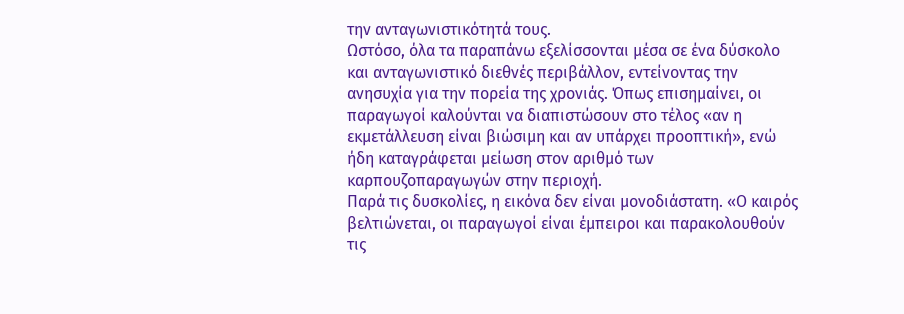την ανταγωνιστικότητά τους.
Ωστόσο, όλα τα παραπάνω εξελίσσονται μέσα σε ένα δύσκολο και ανταγωνιστικό διεθνές περιβάλλον, εντείνοντας την ανησυχία για την πορεία της χρονιάς. Όπως επισημαίνει, οι παραγωγοί καλούνται να διαπιστώσουν στο τέλος «αν η εκμετάλλευση είναι βιώσιμη και αν υπάρχει προοπτική», ενώ ήδη καταγράφεται μείωση στον αριθμό των καρπουζοπαραγωγών στην περιοχή.
Παρά τις δυσκολίες, η εικόνα δεν είναι μονοδιάστατη. «Ο καιρός βελτιώνεται, οι παραγωγοί είναι έμπειροι και παρακολουθούν τις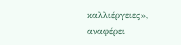καλλιέργειες», αναφέρει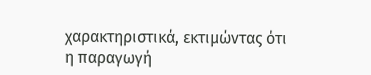χαρακτηριστικά, εκτιμώντας ότι η παραγωγή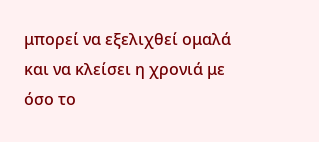μπορεί να εξελιχθεί ομαλά και να κλείσει η χρονιά με όσο το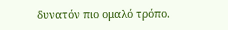δυνατόν πιο ομαλό τρόπο.